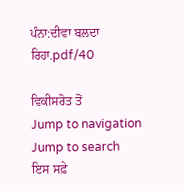ਪੰਨਾ:ਦੀਵਾ ਬਲਦਾ ਰਿਹਾ.pdf/40

ਵਿਕੀਸਰੋਤ ਤੋਂ
Jump to navigation Jump to search
ਇਸ ਸਫ਼ੇ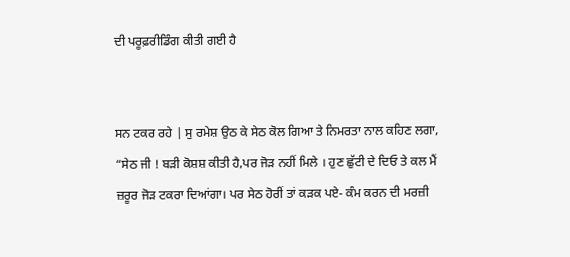ਦੀ ਪਰੂਫ਼ਰੀਡਿੰਗ ਕੀਤੀ ਗਈ ਹੈ


ਸਨ ਟਕਰ ਰਹੇ | ਸੁ ਰਮੇਸ਼ ਉਠ ਕੇ ਸੇਠ ਕੋਲ ਗਿਆ ਤੇ ਨਿਮਰਤਾ ਨਾਲ ਕਹਿਣ ਲਗਾ, “ਸੇਠ ਜੀ ! ਬੜੀ ਕੋਸ਼ਸ਼ ਕੀਤੀ ਹੈ,ਪਰ ਜੋੜ ਨਹੀਂ ਮਿਲੇ । ਹੁਣ ਛੁੱਟੀ ਦੇ ਦਿਓ ਤੇ ਕਲ ਮੈਂ ਜ਼ਰੂਰ ਜੋੜ ਟਕਰਾ ਦਿਆਂਗਾ। ਪਰ ਸੇਠ ਹੋਰੀਂ ਤਾਂ ਕੜਕ ਪਏ- ਕੰਮ ਕਰਨ ਦੀ ਮਰਜ਼ੀ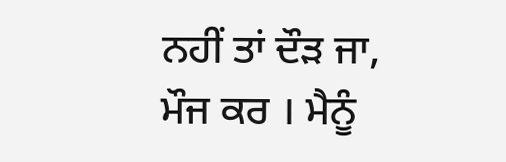ਨਹੀਂ ਤਾਂ ਦੌੜ ਜਾ, ਮੌਜ ਕਰ । ਮੈਨੂੰ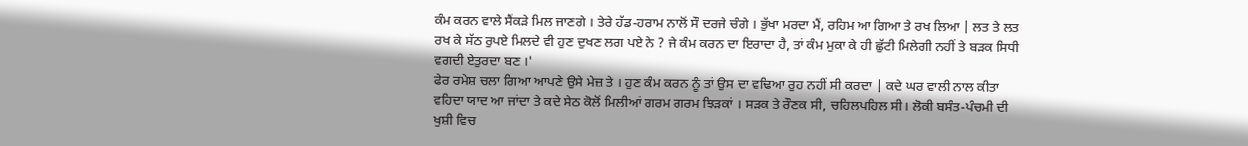ਕੰਮ ਕਰਨ ਵਾਲੇ ਸੈਂਕੜੇ ਮਿਲ ਜਾਣਗੇ । ਤੇਰੇ ਹੱਡ-ਹਰਾਮ ਨਾਲੋਂ ਸੌ ਦਰਜੇ ਚੰਗੇ । ਭੁੱਖਾ ਮਰਦਾ ਮੈਂ, ਰਹਿਮ ਆ ਗਿਆ ਤੇ ਰਖ ਲਿਆ | ਲਤ ਤੇ ਲਤ ਰਖ ਕੇ ਸੱਠ ਰੁਪਏ ਮਿਲਦੇ ਵੀ ਹੁਣ ਦੁਖਣ ਲਗ ਪਏ ਨੇ ? ਜੇ ਕੰਮ ਕਰਨ ਦਾ ਇਰਾਦਾ ਹੈ, ਤਾਂ ਕੰਮ ਮੁਕਾ ਕੇ ਹੀ ਛੁੱਟੀ ਮਿਲੇਗੀ ਨਹੀਂ ਤੇ ਬੜਕ ਸਿਧੀ ਵਗਦੀ ਏਤੁਰਦਾ ਬਣ ।'
ਫੇਰ ਰਮੇਸ਼ ਚਲਾ ਗਿਆ ਆਪਣੇ ਉਸੇ ਮੇਜ਼ ਤੇ । ਹੁਣ ਕੰਮ ਕਰਨ ਨੂੰ ਤਾਂ ਉਸ ਦਾ ਵਢਿਆ ਰੁਹ ਨਹੀਂ ਸੀ ਕਰਦਾ | ਕਦੇ ਘਰ ਵਾਲੀ ਨਾਲ ਕੀਤਾ ਵਹਿਦਾ ਯਾਦ ਆ ਜਾਂਦਾ ਤੇ ਕਦੇ ਸੇਠ ਕੋਲੋਂ ਮਿਲੀਆਂ ਗਰਮ ਗਰਮ ਝਿੜਕਾਂ । ਸੜਕ ਤੇ ਰੌਣਕ ਸੀ, ਚਹਿਲਪਹਿਲ ਸੀ। ਲੋਕੀ ਬਸੰਤ-ਪੰਚਮੀ ਦੀ ਖੁਸ਼ੀ ਵਿਚ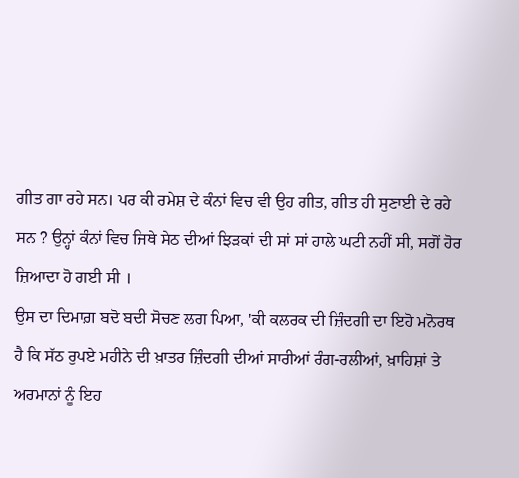ਗੀਤ ਗਾ ਰਹੇ ਸਨ। ਪਰ ਕੀ ਰਮੇਸ਼ ਦੇ ਕੰਨਾਂ ਵਿਚ ਵੀ ਉਹ ਗੀਤ, ਗੀਤ ਹੀ ਸੁਣਾਈ ਦੇ ਰਹੇ ਸਨ ? ਉਨ੍ਹਾਂ ਕੰਨਾਂ ਵਿਚ ਜਿਥੇ ਸੇਠ ਦੀਆਂ ਝਿੜਕਾਂ ਦੀ ਸਾਂ ਸਾਂ ਹਾਲੇ ਘਟੀ ਨਹੀਂ ਸੀ, ਸਗੋਂ ਹੋਰ ਜ਼ਿਆਦਾ ਹੋ ਗਈ ਸੀ ।
ਉਸ ਦਾ ਦਿਮਾਗ਼ ਬਦੋ ਬਦੀ ਸੋਚਣ ਲਗ ਪਿਆ, 'ਕੀ ਕਲਰਕ ਦੀ ਜ਼ਿੰਦਗੀ ਦਾ ਇਹੋ ਮਨੋਰਥ ਹੈ ਕਿ ਸੱਠ ਰੁਪਏ ਮਹੀਨੇ ਦੀ ਖ਼ਾਤਰ ਜ਼ਿੰਦਗੀ ਦੀਆਂ ਸਾਰੀਆਂ ਰੰਗ-ਰਲੀਆਂ, ਖ਼ਾਹਿਸ਼ਾਂ ਤੇ ਅਰਮਾਨਾਂ ਨੂੰ ਇਹ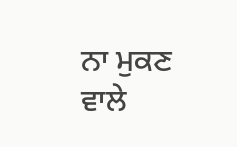ਨਾ ਮੁਕਣ ਵਾਲੇ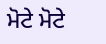ਮੋਟੇ ਮੋਟੇ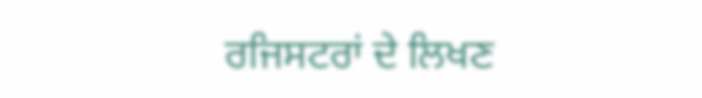ਰਜਿਸਟਰਾਂ ਦੇ ਲਿਖਣ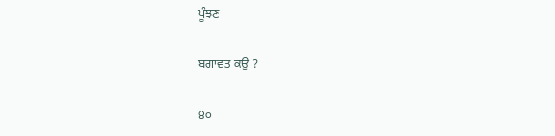ਪੂੰਝਣ

ਬਗਾਵਤ ਕਉ ?

੪੦